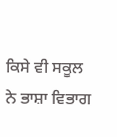ਕਿਸੇ ਵੀ ਸਕੂਲ ਨੇ ਭਾਸ਼ਾ ਵਿਭਾਗ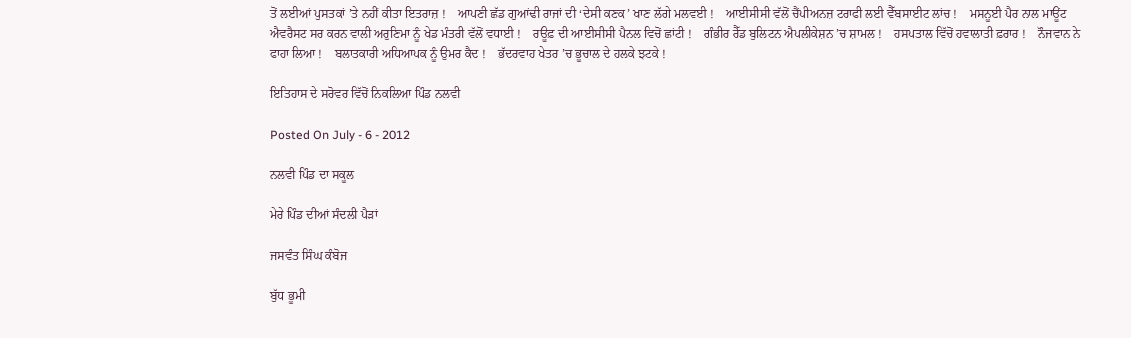ਤੋਂ ਲਈਆਂ ਪੁਸਤਕਾਂ ’ਤੇ ਨਹੀਂ ਕੀਤਾ ਇਤਰਾਜ਼ !    ਆਪਣੀ ਛੱਡ ਗੁਆਂਢੀ ਰਾਜਾਂ ਦੀ ‘ਦੇਸੀ ਕਣਕ’ ਖਾਣ ਲੱਗੇ ਮਲਵਈ !    ਆਈਸੀਸੀ ਵੱਲੋਂ ਚੈਂਪੀਅਨਜ਼ ਟਰਾਫੀ ਲਈ ਵੈੱਬਸਾਈਟ ਲਾਂਚ !    ਮਸਨੂਈ ਪੈਰ ਨਾਲ ਮਾਊਂਟ ਐਵਰੈਸਟ ਸਰ ਕਰਨ ਵਾਲੀ ਅਰੁਣਿਮਾ ਨੂੰ ਖੇਡ ਮੰਤਰੀ ਵੱਲੋਂ ਵਧਾਈ !    ਰਊਫ਼ ਦੀ ਆਈਸੀਸੀ ਪੈਨਲ ਵਿਚੋਂ ਛਾਂਟੀ !    ਗੰਭੀਰ ਰੈੱਡ ਬੁਲਿਟਨ ਐਪਲੀਕੇਸ਼ਨ ’ਚ ਸ਼ਾਮਲ !    ਹਸਪਤਾਲ ਵਿੱਚੋਂ ਹਵਾਲਾਤੀ ਫ਼ਰਾਰ !    ਨੌਜਵਾਨ ਨੇ ਫਾਹਾ ਲਿਆ !    ਬਲਾਤਕਾਰੀ ਅਧਿਆਪਕ ਨੂੰ ਉਮਰ ਕੈਦ !    ਭੱਦਰਵਾਹ ਖੇਤਰ ’ਚ ਭੂਚਾਲ ਦੇ ਹਲਕੇ ਝਟਕੇ !

ਇਤਿਹਾਸ ਦੇ ਸਰੋਵਰ ਵਿੱਚੋਂ ਨਿਕਲਿਆ ਪਿੰਡ ਨਲਵੀ

Posted On July - 6 - 2012

ਨਲਵੀ ਪਿੰਡ ਦਾ ਸਕੂਲ

ਮੇਰੇ ਪਿੰਡ ਦੀਆਂ ਸੰਦਲੀ ਪੈੜਾਂ

ਜਸਵੰਤ ਸਿੰਘ ਕੰਬੋਜ

ਬੁੱਧ ਭੂਮੀ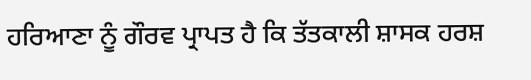ਹਰਿਆਣਾ ਨੂੰ ਗੌਰਵ ਪ੍ਰਾਪਤ ਹੈ ਕਿ ਤੱਤਕਾਲੀ ਸ਼ਾਸਕ ਹਰਸ਼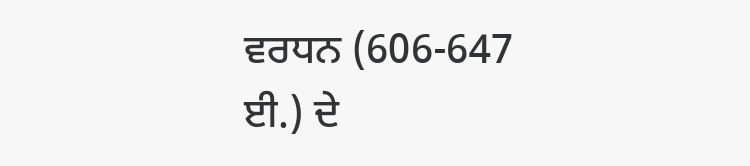ਵਰਧਨ (606-647 ਈ.) ਦੇ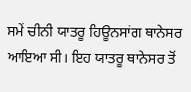ਸਮੇਂ ਚੀਨੀ ਯਾਤਰੂ ਹਿਊਨਸਾਂਗ ਥਾਨੇਸਰ ਆਇਆ ਸੀ। ਇਹ ਯਾਤਰੂ ਥਾਨੇਸਰ ਤੋਂ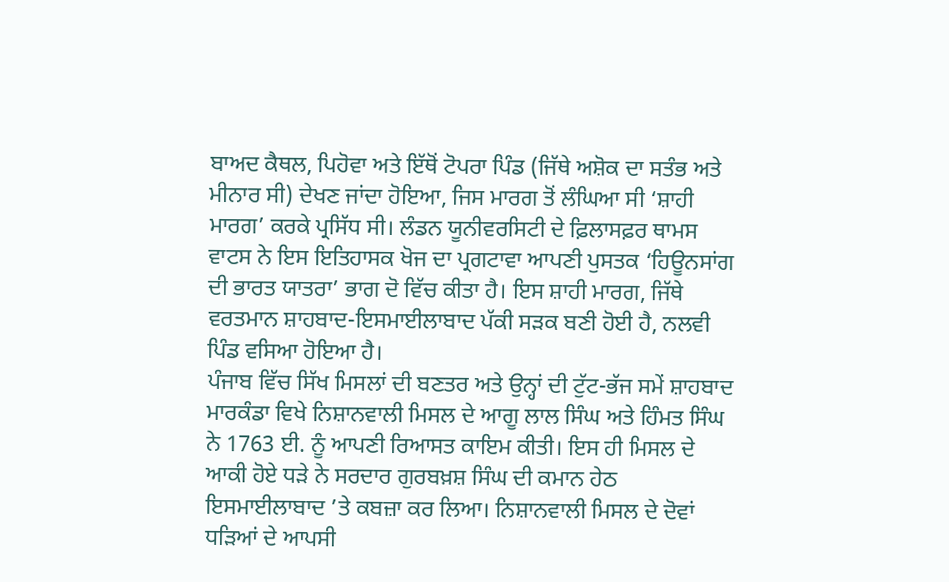ਬਾਅਦ ਕੈਥਲ, ਪਿਹੋਵਾ ਅਤੇ ਇੱਥੋਂ ਟੋਪਰਾ ਪਿੰਡ (ਜਿੱਥੇ ਅਸ਼ੋਕ ਦਾ ਸਤੰਭ ਅਤੇ ਮੀਨਾਰ ਸੀ) ਦੇਖਣ ਜਾਂਦਾ ਹੋਇਆ, ਜਿਸ ਮਾਰਗ ਤੋਂ ਲੰਘਿਆ ਸੀ ‘ਸ਼ਾਹੀ ਮਾਰਗ’ ਕਰਕੇ ਪ੍ਰਸਿੱਧ ਸੀ। ਲੰਡਨ ਯੂਨੀਵਰਸਿਟੀ ਦੇ ਫ਼ਿਲਾਸਫ਼ਰ ਥਾਮਸ ਵਾਟਸ ਨੇ ਇਸ ਇਤਿਹਾਸਕ ਖੋਜ ਦਾ ਪ੍ਰਗਟਾਵਾ ਆਪਣੀ ਪੁਸਤਕ ‘ਹਿਊਨਸਾਂਗ ਦੀ ਭਾਰਤ ਯਾਤਰਾ’ ਭਾਗ ਦੋ ਵਿੱਚ ਕੀਤਾ ਹੈ। ਇਸ ਸ਼ਾਹੀ ਮਾਰਗ, ਜਿੱਥੇ ਵਰਤਮਾਨ ਸ਼ਾਹਬਾਦ-ਇਸਮਾਈਲਾਬਾਦ ਪੱਕੀ ਸੜਕ ਬਣੀ ਹੋਈ ਹੈ, ਨਲਵੀ ਪਿੰਡ ਵਸਿਆ ਹੋਇਆ ਹੈ।
ਪੰਜਾਬ ਵਿੱਚ ਸਿੱਖ ਮਿਸਲਾਂ ਦੀ ਬਣਤਰ ਅਤੇ ਉਨ੍ਹਾਂ ਦੀ ਟੁੱਟ-ਭੱਜ ਸਮੇਂ ਸ਼ਾਹਬਾਦ ਮਾਰਕੰਡਾ ਵਿਖੇ ਨਿਸ਼ਾਨਵਾਲੀ ਮਿਸਲ ਦੇ ਆਗੂ ਲਾਲ ਸਿੰਘ ਅਤੇ ਹਿੰਮਤ ਸਿੰਘ ਨੇ 1763 ਈ. ਨੂੰ ਆਪਣੀ ਰਿਆਸਤ ਕਾਇਮ ਕੀਤੀ। ਇਸ ਹੀ ਮਿਸਲ ਦੇ ਆਕੀ ਹੋਏ ਧੜੇ ਨੇ ਸਰਦਾਰ ਗੁਰਬਖ਼ਸ਼ ਸਿੰਘ ਦੀ ਕਮਾਨ ਹੇਠ ਇਸਮਾਈਲਾਬਾਦ ’ਤੇ ਕਬਜ਼ਾ ਕਰ ਲਿਆ। ਨਿਸ਼ਾਨਵਾਲੀ ਮਿਸਲ ਦੇ ਦੋਵਾਂ ਧੜਿਆਂ ਦੇ ਆਪਸੀ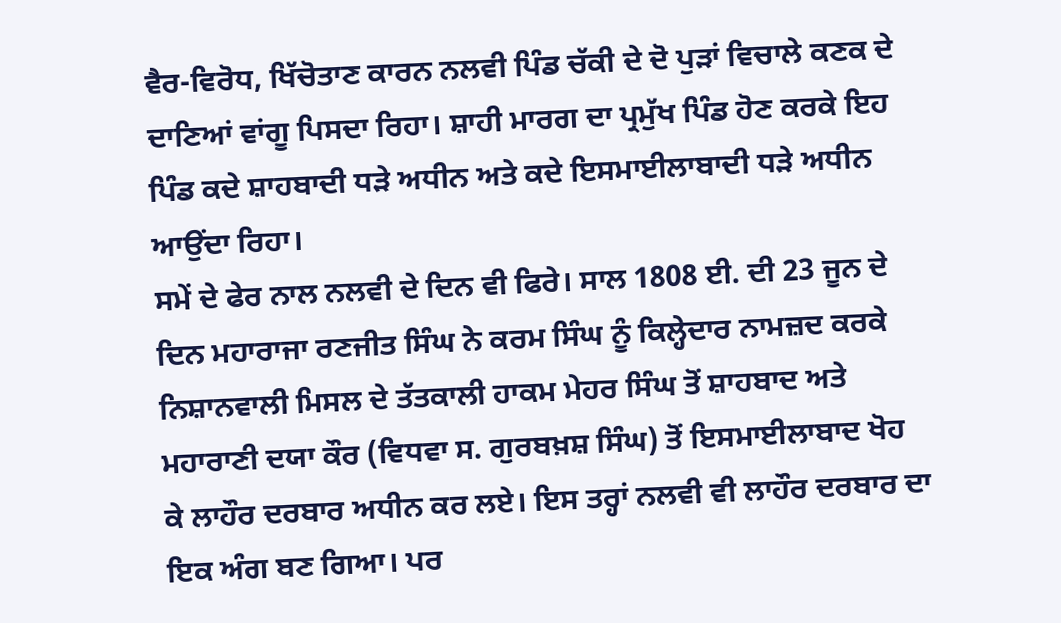ਵੈਰ-ਵਿਰੋਧ, ਖਿੱਚੋਤਾਣ ਕਾਰਨ ਨਲਵੀ ਪਿੰਡ ਚੱਕੀ ਦੇ ਦੋ ਪੁੜਾਂ ਵਿਚਾਲੇ ਕਣਕ ਦੇ ਦਾਣਿਆਂ ਵਾਂਗੂ ਪਿਸਦਾ ਰਿਹਾ। ਸ਼ਾਹੀ ਮਾਰਗ ਦਾ ਪ੍ਰਮੁੱਖ ਪਿੰਡ ਹੋਣ ਕਰਕੇ ਇਹ ਪਿੰਡ ਕਦੇ ਸ਼ਾਹਬਾਦੀ ਧੜੇ ਅਧੀਨ ਅਤੇ ਕਦੇ ਇਸਮਾਈਲਾਬਾਦੀ ਧੜੇ ਅਧੀਨ ਆਉਂਦਾ ਰਿਹਾ।
ਸਮੇਂ ਦੇ ਫੇਰ ਨਾਲ ਨਲਵੀ ਦੇ ਦਿਨ ਵੀ ਫਿਰੇ। ਸਾਲ 1808 ਈ. ਦੀ 23 ਜੂਨ ਦੇ ਦਿਨ ਮਹਾਰਾਜਾ ਰਣਜੀਤ ਸਿੰਘ ਨੇ ਕਰਮ ਸਿੰਘ ਨੂੰ ਕਿਲ੍ਹੇਦਾਰ ਨਾਮਜ਼ਦ ਕਰਕੇ ਨਿਸ਼ਾਨਵਾਲੀ ਮਿਸਲ ਦੇ ਤੱਤਕਾਲੀ ਹਾਕਮ ਮੇਹਰ ਸਿੰਘ ਤੋਂ ਸ਼ਾਹਬਾਦ ਅਤੇ ਮਹਾਰਾਣੀ ਦਯਾ ਕੌਰ (ਵਿਧਵਾ ਸ. ਗੁਰਬਖ਼ਸ਼ ਸਿੰਘ) ਤੋਂ ਇਸਮਾਈਲਾਬਾਦ ਖੋਹ ਕੇ ਲਾਹੌਰ ਦਰਬਾਰ ਅਧੀਨ ਕਰ ਲਏ। ਇਸ ਤਰ੍ਹਾਂ ਨਲਵੀ ਵੀ ਲਾਹੌਰ ਦਰਬਾਰ ਦਾ ਇਕ ਅੰਗ ਬਣ ਗਿਆ। ਪਰ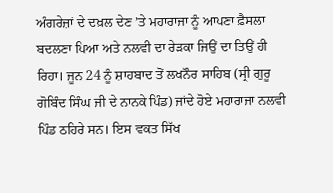ਅੰਗਰੇਜ਼ਾਂ ਦੇ ਦਖ਼ਲ ਦੇਣ ’ਤੇ ਮਹਾਰਾਜਾ ਨੂੰ ਆਪਣਾ ਫ਼ੈਸਲਾ ਬਦਲਣਾ ਪਿਆ ਅਤੇ ਨਲਵੀ ਦਾ ਰੇੜਕਾ ਜਿਉਂ ਦਾ ਤਿਉਂ ਹੀ ਰਿਹਾ। ਜੂਨ 24 ਨੂੰ ਸ਼ਾਹਬਾਦ ਤੋਂ ਲਖਨੌਰ ਸਾਹਿਬ (ਸ੍ਰੀ ਗੁਰੂ ਗੋਬਿੰਦ ਸਿੰਘ ਜੀ ਦੇ ਨਾਨਕੇ ਪਿੰਡ) ਜਾਂਦੇ ਹੋਏ ਮਹਾਰਾਜਾ ਨਲਵੀ ਪਿੰਡ ਠਹਿਰੇ ਸਨ। ਇਸ ਵਕਤ ਸਿੱਖ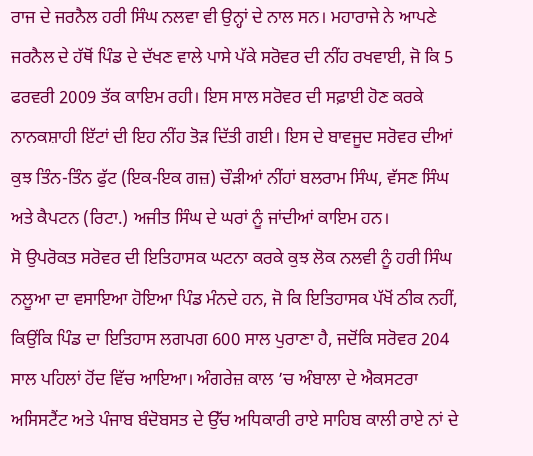ਰਾਜ ਦੇ ਜਰਨੈਲ ਹਰੀ ਸਿੰਘ ਨਲਵਾ ਵੀ ਉਨ੍ਹਾਂ ਦੇ ਨਾਲ ਸਨ। ਮਹਾਰਾਜੇ ਨੇ ਆਪਣੇ ਜਰਨੈਲ ਦੇ ਹੱਥੋਂ ਪਿੰਡ ਦੇ ਦੱਖਣ ਵਾਲੇ ਪਾਸੇ ਪੱਕੇ ਸਰੋਵਰ ਦੀ ਨੀਂਹ ਰਖਵਾਈ, ਜੋ ਕਿ 5 ਫਰਵਰੀ 2009 ਤੱਕ ਕਾਇਮ ਰਹੀ। ਇਸ ਸਾਲ ਸਰੋਵਰ ਦੀ ਸਫ਼ਾਈ ਹੋਣ ਕਰਕੇ ਨਾਨਕਸ਼ਾਹੀ ਇੱਟਾਂ ਦੀ ਇਹ ਨੀਂਹ ਤੋੜ ਦਿੱਤੀ ਗਈ। ਇਸ ਦੇ ਬਾਵਜੂਦ ਸਰੋਵਰ ਦੀਆਂ ਕੁਝ ਤਿੰਨ-ਤਿੰਨ ਫੁੱਟ (ਇਕ-ਇਕ ਗਜ਼) ਚੌੜੀਆਂ ਨੀਂਹਾਂ ਬਲਰਾਮ ਸਿੰਘ, ਵੱਸਣ ਸਿੰਘ ਅਤੇ ਕੈਪਟਨ (ਰਿਟਾ.) ਅਜੀਤ ਸਿੰਘ ਦੇ ਘਰਾਂ ਨੂੰ ਜਾਂਦੀਆਂ ਕਾਇਮ ਹਨ।
ਸੋ ਉਪਰੋਕਤ ਸਰੋਵਰ ਦੀ ਇਤਿਹਾਸਕ ਘਟਨਾ ਕਰਕੇ ਕੁਝ ਲੋਕ ਨਲਵੀ ਨੂੰ ਹਰੀ ਸਿੰਘ ਨਲੂਆ ਦਾ ਵਸਾਇਆ ਹੋਇਆ ਪਿੰਡ ਮੰਨਦੇ ਹਨ, ਜੋ ਕਿ ਇਤਿਹਾਸਕ ਪੱਖੋਂ ਠੀਕ ਨਹੀਂ, ਕਿਉਂਕਿ ਪਿੰਡ ਦਾ ਇਤਿਹਾਸ ਲਗਪਗ 600 ਸਾਲ ਪੁਰਾਣਾ ਹੈ, ਜਦੋਂਕਿ ਸਰੋਵਰ 204 ਸਾਲ ਪਹਿਲਾਂ ਹੋਂਦ ਵਿੱਚ ਆਇਆ। ਅੰਗਰੇਜ਼ ਕਾਲ ’ਚ ਅੰਬਾਲਾ ਦੇ ਐਕਸਟਰਾ ਅਸਿਸਟੈਂਟ ਅਤੇ ਪੰਜਾਬ ਬੰਦੋਬਸਤ ਦੇ ਉੱਚ ਅਧਿਕਾਰੀ ਰਾਏ ਸਾਹਿਬ ਕਾਲੀ ਰਾਏ ਨਾਂ ਦੇ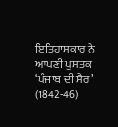ਇਤਿਹਾਸਕਾਰ ਨੇ ਆਪਣੀ ਪੁਸਤਕ ‘ਪੰਜਾਬ ਦੀ ਸੈਰ’ (1842-46)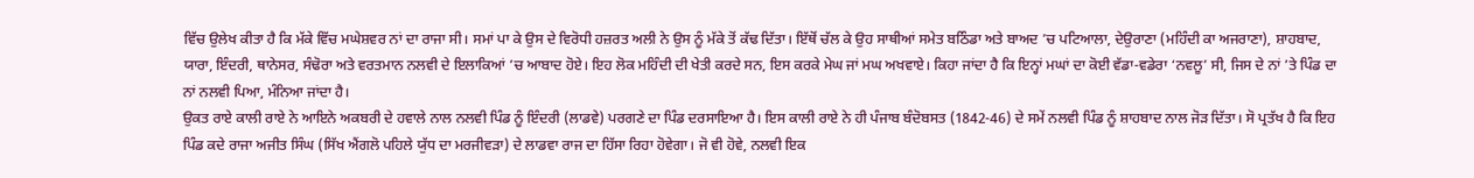ਵਿੱਚ ਉਲੇਖ ਕੀਤਾ ਹੈ ਕਿ ਮੱਕੇ ਵਿੱਚ ਮਘੇਸ਼ਵਰ ਨਾਂ ਦਾ ਰਾਜਾ ਸੀ। ਸਮਾਂ ਪਾ ਕੇ ਉਸ ਦੇ ਵਿਰੋਧੀ ਹਜ਼ਰਤ ਅਲੀ ਨੇ ਉਸ ਨੂੰ ਮੱਕੇ ਤੋਂ ਕੱਢ ਦਿੱਤਾ। ਇੱਥੋਂ ਚੱਲ ਕੇ ਉਹ ਸਾਥੀਆਂ ਸਮੇਤ ਬਠਿੰਡਾ ਅਤੇ ਬਾਅਦ ’ਚ ਪਟਿਆਲਾ, ਦੇਉਰਾਣਾ (ਮਹਿੰਦੀ ਕਾ ਅਜਰਾਣਾ), ਸ਼ਾਹਬਾਦ, ਯਾਰਾ, ਇੰਦਰੀ, ਥਾਨੇਸਰ, ਸੰਢੋਰਾ ਅਤੇ ਵਰਤਮਾਨ ਨਲਵੀ ਦੇ ਇਲਾਕਿਆਂ ’ਚ ਆਬਾਦ ਹੋਏ। ਇਹ ਲੋਕ ਮਹਿੰਦੀ ਦੀ ਖੇਤੀ ਕਰਦੇ ਸਨ, ਇਸ ਕਰਕੇ ਮੇਘ ਜਾਂ ਮਘ ਅਖਵਾਏ। ਕਿਹਾ ਜਾਂਦਾ ਹੈ ਕਿ ਇਨ੍ਹਾਂ ਮਘਾਂ ਦਾ ਕੋਈ ਵੱਡਾ-ਵਡੇਰਾ ‘ਨਵਲੂ’ ਸੀ, ਜਿਸ ਦੇ ਨਾਂ ’ਤੇ ਪਿੰਡ ਦਾ ਨਾਂ ਨਲਵੀ ਪਿਆ, ਮੰਨਿਆ ਜਾਂਦਾ ਹੈ।
ਉਕਤ ਰਾਏ ਕਾਲੀ ਰਾਏ ਨੇ ਆਇਨੇ ਅਕਬਰੀ ਦੇ ਹਵਾਲੇ ਨਾਲ ਨਲਵੀ ਪਿੰਡ ਨੂੰ ਇੰਦਰੀ (ਲਾਡਵੇ) ਪਰਗਣੇ ਦਾ ਪਿੰਡ ਦਰਸਾਇਆ ਹੈ। ਇਸ ਕਾਲੀ ਰਾਏ ਨੇ ਹੀ ਪੰਜਾਬ ਬੰਦੋਬਸਤ (1842-46) ਦੇ ਸਮੇਂ ਨਲਵੀ ਪਿੰਡ ਨੂੰ ਸ਼ਾਹਬਾਦ ਨਾਲ ਜੋੜ ਦਿੱਤਾ। ਸੋ ਪ੍ਰਤੱਖ ਹੈ ਕਿ ਇਹ ਪਿੰਡ ਕਦੇ ਰਾਜਾ ਅਜੀਤ ਸਿੰਘ (ਸਿੱਖ ਐਂਗਲੋ ਪਹਿਲੇ ਯੁੱਧ ਦਾ ਮਰਜੀਵੜਾ) ਦੇ ਲਾਡਵਾ ਰਾਜ ਦਾ ਹਿੱਸਾ ਰਿਹਾ ਹੋਵੇਗਾ। ਜੋ ਵੀ ਹੋਵੇ, ਨਲਵੀ ਇਕ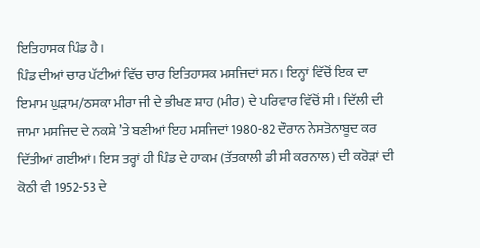ਇਤਿਹਾਸਕ ਪਿੰਡ ਹੈ।
ਪਿੰਡ ਦੀਆਂ ਚਾਰ ਪੱਟੀਆਂ ਵਿੱਚ ਚਾਰ ਇਤਿਹਾਸਕ ਮਸਜਿਦਾਂ ਸਨ। ਇਨ੍ਹਾਂ ਵਿੱਚੋਂ ਇਕ ਦਾ ਇਮਾਮ ਘੁੜਾਮ/ਠਸਕਾ ਮੀਰਾ ਜੀ ਦੇ ਭੀਖਣ ਸ਼ਾਹ (ਮੀਰ) ਦੇ ਪਰਿਵਾਰ ਵਿੱਚੋਂ ਸੀ। ਦਿੱਲੀ ਦੀ ਜਾਮਾ ਮਸਜਿਦ ਦੇ ਨਕਸ਼ੇ ’ਤੇ ਬਣੀਆਂ ਇਹ ਮਸਜਿਦਾਂ 1980-82 ਦੌਰਾਨ ਨੇਸਤੋਨਾਬੂਦ ਕਰ ਦਿੱਤੀਆਂ ਗਈਆਂ। ਇਸ ਤਰ੍ਹਾਂ ਹੀ ਪਿੰਡ ਦੇ ਹਾਕਮ (ਤੱਤਕਾਲੀ ਡੀ ਸੀ ਕਰਨਾਲ) ਦੀ ਕਰੋੜਾਂ ਦੀ ਕੋਠੀ ਵੀ 1952-53 ਦੇ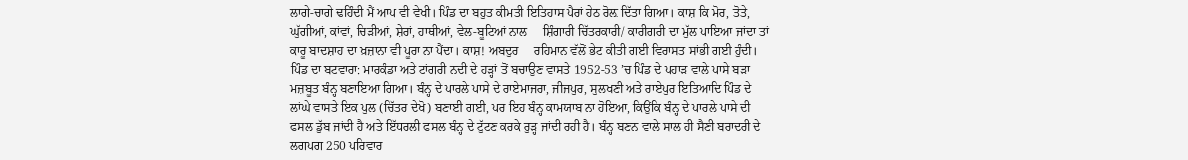ਲਾਗੇ-ਚਾਗੇ ਢਹਿੰਦੀ ਮੈਂ ਆਪ ਵੀ ਵੇਖੀ। ਪਿੰਡ ਦਾ ਬਹੁਤ ਕੀਮਤੀ ਇਤਿਹਾਸ ਪੈਰਾਂ ਹੇਠ ਰੋਲ਼ ਦਿੱਤਾ ਗਿਆ। ਕਾਸ਼ ਕਿ ਮੋਰ, ਤੋਤੇ, ਘੁੱਗੀਆਂ, ਕਾਂਵਾਂ, ਚਿੜੀਆਂ, ਸ਼ੇਰਾਂ, ਹਾਥੀਆਂ, ਵੇਲ-ਬੂਟਿਆਂ ਨਾਲ     ਸ਼ਿੰਗਾਰੀ ਚਿੱਤਰਕਾਰੀ/ ਕਾਰੀਗਰੀ ਦਾ ਮੁੱਲ ਪਾਇਆ ਜਾਂਦਾ ਤਾਂ ਕਾਰੂ ਬਾਦਸ਼ਾਹ ਦਾ ਖ਼ਜ਼ਾਨਾ ਵੀ ਪੂਰਾ ਨਾ ਪੈਂਦਾ। ਕਾਸ਼! ਅਬਦੁਰ     ਰਹਿਮਾਨ ਵੱਲੋਂ ਭੇਟ ਕੀਤੀ ਗਈ ਵਿਰਾਸਤ ਸਾਂਭੀ ਗਈ ਹੁੰਦੀ।
ਪਿੰਡ ਦਾ ਬਟਵਾਰਾ: ਮਾਰਕੰਡਾ ਅਤੇ ਟਾਂਗਰੀ ਨਦੀ ਦੇ ਹੜ੍ਹਾਂ ਤੋਂ ਬਚਾਉਣ ਵਾਸਤੇ 1952-53 ’ਚ ਪਿੰਡ ਦੇ ਪਹਾੜ ਵਾਲੇ ਪਾਸੇ ਬੜਾ ਮਜ਼ਬੂਤ ਬੰਨ੍ਹ ਬਣਾਇਆ ਗਿਆ। ਬੰਨ੍ਹ ਦੇ ਪਾਰਲੇ ਪਾਸੇ ਦੇ ਰਾਏਮਾਜਰਾ, ਜੀਜਪੁਰ, ਸੁਲਖਣੀ ਅਤੇ ਰਾਏਪੁਰ ਇਤਿਆਦਿ ਪਿੰਡ ਦੇ ਲਾਂਘੇ ਵਾਸਤੇ ਇਕ ਪੁਲ (ਚਿੱਤਰ ਦੇਖੋ) ਬਣਾਈ ਗਈ, ਪਰ ਇਹ ਬੰਨ੍ਹ ਕਾਮਯਾਬ ਨਾ ਹੋਇਆ, ਕਿਉਂਕਿ ਬੰਨ੍ਹ ਦੇ ਪਾਰਲੇ ਪਾਸੇ ਦੀ ਫਸਲ ਡੁੱਬ ਜਾਂਦੀ ਹੈ ਅਤੇ ਇੱਧਰਲੀ ਫਸਲ ਬੰਨ੍ਹ ਦੇ ਟੁੱਟਣ ਕਰਕੇ ਰੁੜ੍ਹ ਜਾਂਦੀ ਰਹੀ ਹੈ। ਬੰਨ੍ਹ ਬਣਨ ਵਾਲੇ ਸਾਲ ਹੀ ਸੈਣੀ ਬਰਾਦਰੀ ਦੇ ਲਗਪਗ 250 ਪਰਿਵਾਰ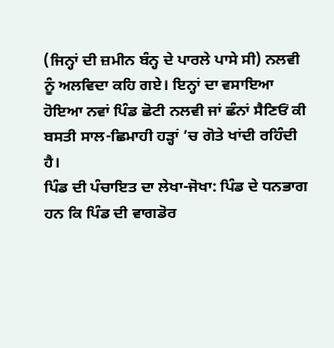(ਜਿਨ੍ਹਾਂ ਦੀ ਜ਼ਮੀਨ ਬੰਨ੍ਹ ਦੇ ਪਾਰਲੇ ਪਾਸੇ ਸੀ) ਨਲਵੀ ਨੂੰ ਅਲਵਿਦਾ ਕਹਿ ਗਏ। ਇਨ੍ਹਾਂ ਦਾ ਵਸਾਇਆ ਹੋਇਆ ਨਵਾਂ ਪਿੰਡ ਛੋਟੀ ਨਲਵੀ ਜਾਂ ਛੰਨਾਂ ਸੈਣਿਓਂ ਕੀ ਬਸਤੀ ਸਾਲ-ਛਿਮਾਹੀ ਹੜ੍ਹਾਂ ’ਚ ਗੋਤੇ ਖਾਂਦੀ ਰਹਿੰਦੀ ਹੈ।
ਪਿੰਡ ਦੀ ਪੰਚਾਇਤ ਦਾ ਲੇਖਾ-ਜੋਖਾ: ਪਿੰਡ ਦੇ ਧਨਭਾਗ ਹਨ ਕਿ ਪਿੰਡ ਦੀ ਵਾਗਡੋਰ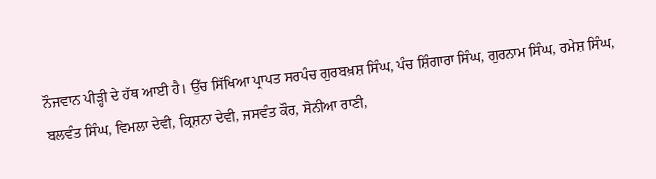ਨੌਜਵਾਨ ਪੀੜ੍ਹੀ ਦੇ ਹੱਥ ਆਈ ਹੈ। ਉੱਚ ਸਿੱਖਿਆ ਪ੍ਰਾਪਤ ਸਰਪੰਚ ਗੁਰਬਖ਼ਸ਼ ਸਿੰਘ, ਪੰਚ ਸ਼ਿੰਗਾਰਾ ਸਿੰਘ, ਗੁਰਨਾਮ ਸਿੰਘ, ਰਮੇਸ਼ ਸਿੰਘ, ਬਲਵੰਤ ਸਿੰਘ, ਵਿਮਲਾ ਦੇਵੀ, ਕ੍ਰਿਸ਼ਨਾ ਦੇਵੀ, ਜਸਵੰਤ ਕੌਰ, ਸੋਨੀਆ ਰਾਣੀ,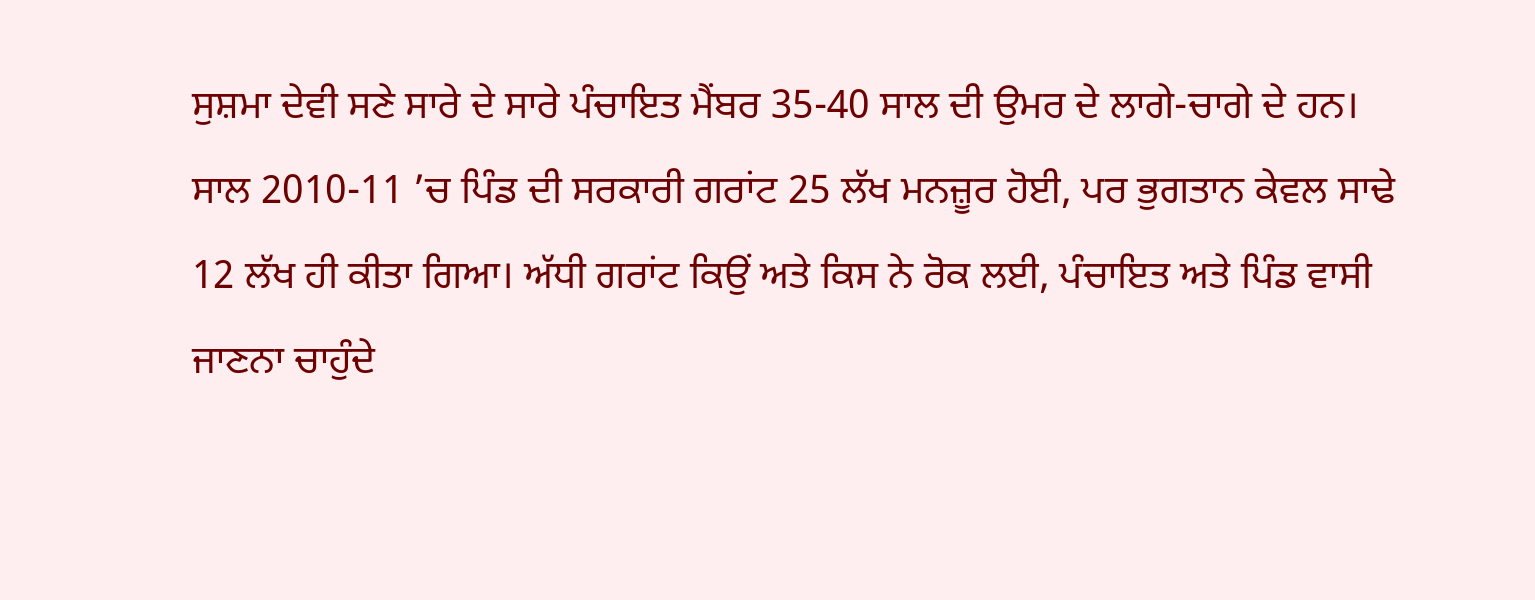ਸੁਸ਼ਮਾ ਦੇਵੀ ਸਣੇ ਸਾਰੇ ਦੇ ਸਾਰੇ ਪੰਚਾਇਤ ਮੈਂਬਰ 35-40 ਸਾਲ ਦੀ ਉਮਰ ਦੇ ਲਾਗੇ-ਚਾਗੇ ਦੇ ਹਨ। ਸਾਲ 2010-11 ’ਚ ਪਿੰਡ ਦੀ ਸਰਕਾਰੀ ਗਰਾਂਟ 25 ਲੱਖ ਮਨਜ਼ੂਰ ਹੋਈ, ਪਰ ਭੁਗਤਾਨ ਕੇਵਲ ਸਾਢੇ 12 ਲੱਖ ਹੀ ਕੀਤਾ ਗਿਆ। ਅੱਧੀ ਗਰਾਂਟ ਕਿਉਂ ਅਤੇ ਕਿਸ ਨੇ ਰੋਕ ਲਈ, ਪੰਚਾਇਤ ਅਤੇ ਪਿੰਡ ਵਾਸੀ ਜਾਣਨਾ ਚਾਹੁੰਦੇ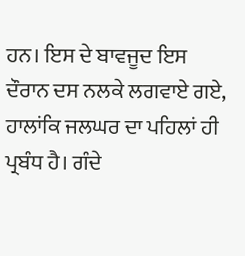ਹਨ। ਇਸ ਦੇ ਬਾਵਜੂਦ ਇਸ ਦੌਰਾਨ ਦਸ ਨਲਕੇ ਲਗਵਾਏ ਗਏ, ਹਾਲਾਂਕਿ ਜਲਘਰ ਦਾ ਪਹਿਲਾਂ ਹੀ ਪ੍ਰਬੰਧ ਹੈ। ਗੰਦੇ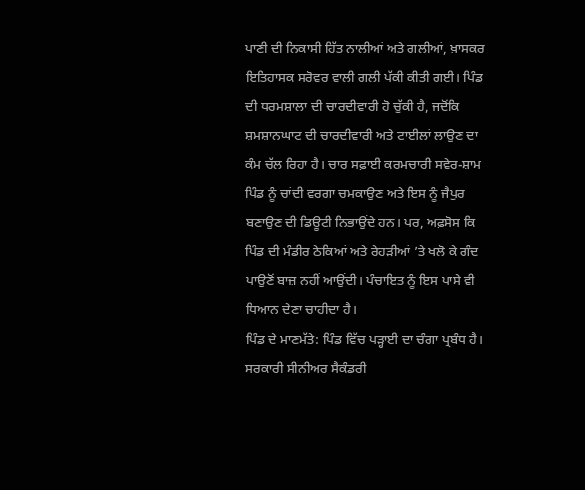ਪਾਣੀ ਦੀ ਨਿਕਾਸੀ ਹਿੱਤ ਨਾਲੀਆਂ ਅਤੇ ਗਲੀਆਂ, ਖ਼ਾਸਕਰ ਇਤਿਹਾਸਕ ਸਰੋਵਰ ਵਾਲੀ ਗਲੀ ਪੱਕੀ ਕੀਤੀ ਗਈ। ਪਿੰਡ ਦੀ ਧਰਮਸ਼ਾਲਾ ਦੀ ਚਾਰਦੀਵਾਰੀ ਹੋ ਚੁੱਕੀ ਹੈ, ਜਦੋਂਕਿ ਸ਼ਮਸ਼ਾਨਘਾਟ ਦੀ ਚਾਰਦੀਵਾਰੀ ਅਤੇ ਟਾਈਲਾਂ ਲਾਉਣ ਦਾ ਕੰਮ ਚੱਲ ਰਿਹਾ ਹੈ। ਚਾਰ ਸਫ਼ਾਈ ਕਰਮਚਾਰੀ ਸਵੇਰ-ਸ਼ਾਮ ਪਿੰਡ ਨੂੰ ਚਾਂਦੀ ਵਰਗਾ ਚਮਕਾਉਣ ਅਤੇ ਇਸ ਨੂੰ ਜੈਪੁਰ ਬਣਾਉਣ ਦੀ ਡਿਊਟੀ ਨਿਭਾਉਂਦੇ ਹਨ। ਪਰ, ਅਫ਼ਸੋਸ ਕਿ ਪਿੰਡ ਦੀ ਮੰਡੀਰ ਠੇਕਿਆਂ ਅਤੇ ਰੇਹੜੀਆਂ ’ਤੇ ਖਲੋ ਕੇ ਗੰਦ ਪਾਉਣੋਂ ਬਾਜ਼ ਨਹੀਂ ਆਉਂਦੀ। ਪੰਚਾਇਤ ਨੂੰ ਇਸ ਪਾਸੇ ਵੀ ਧਿਆਨ ਦੇਣਾ ਚਾਹੀਦਾ ਹੈ।
ਪਿੰਡ ਦੇ ਮਾਣਮੱਤੇ: ਪਿੰਡ ਵਿੱਚ ਪੜ੍ਹਾਈ ਦਾ ਚੰਗਾ ਪ੍ਰਬੰਧ ਹੈ। ਸਰਕਾਰੀ ਸੀਨੀਅਰ ਸੈਕੰਡਰੀ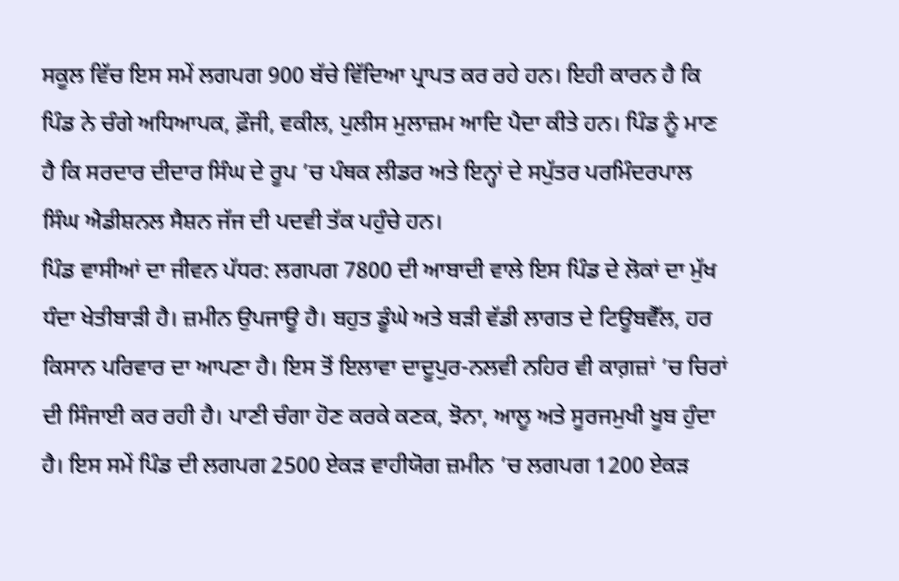ਸਕੂਲ ਵਿੱਚ ਇਸ ਸਮੇਂ ਲਗਪਗ 900 ਬੱਚੇ ਵਿੱਦਿਆ ਪ੍ਰਾਪਤ ਕਰ ਰਹੇ ਹਨ। ਇਹੀ ਕਾਰਨ ਹੈ ਕਿ ਪਿੰਡ ਨੇ ਚੰਗੇ ਅਧਿਆਪਕ, ਫ਼ੌਜੀ, ਵਕੀਲ, ਪੁਲੀਸ ਮੁਲਾਜ਼ਮ ਆਦਿ ਪੈਦਾ ਕੀਤੇ ਹਨ। ਪਿੰਡ ਨੂੰ ਮਾਣ ਹੈ ਕਿ ਸਰਦਾਰ ਦੀਦਾਰ ਸਿੰਘ ਦੇ ਰੂਪ ’ਚ ਪੰਥਕ ਲੀਡਰ ਅਤੇ ਇਨ੍ਹਾਂ ਦੇ ਸਪੁੱਤਰ ਪਰਮਿੰਦਰਪਾਲ ਸਿੰਘ ਐਡੀਸ਼ਨਲ ਸੈਸ਼ਨ ਜੱਜ ਦੀ ਪਦਵੀ ਤੱਕ ਪਹੁੰਚੇ ਹਨ।
ਪਿੰਡ ਵਾਸੀਆਂ ਦਾ ਜੀਵਨ ਪੱਧਰ: ਲਗਪਗ 7800 ਦੀ ਆਬਾਦੀ ਵਾਲੇ ਇਸ ਪਿੰਡ ਦੇ ਲੋਕਾਂ ਦਾ ਮੁੱਖ ਧੰਦਾ ਖੇਤੀਬਾੜੀ ਹੈ। ਜ਼ਮੀਨ ਉਪਜਾਊ ਹੈ। ਬਹੁਤ ਡੂੰਘੇ ਅਤੇ ਬੜੀ ਵੱਡੀ ਲਾਗਤ ਦੇ ਟਿਊਬਵੈੱਲ, ਹਰ ਕਿਸਾਨ ਪਰਿਵਾਰ ਦਾ ਆਪਣਾ ਹੈ। ਇਸ ਤੋਂ ਇਲਾਵਾ ਦਾਦੂਪੁਰ-ਨਲਵੀ ਨਹਿਰ ਵੀ ਕਾਗ਼ਜ਼ਾਂ ’ਚ ਚਿਰਾਂ ਦੀ ਸਿੰਜਾਈ ਕਰ ਰਹੀ ਹੈ। ਪਾਣੀ ਚੰਗਾ ਹੋਣ ਕਰਕੇ ਕਣਕ, ਝੋਨਾ, ਆਲੂ ਅਤੇ ਸੂਰਜਮੁਖੀ ਖੂਬ ਹੁੰਦਾ ਹੈ। ਇਸ ਸਮੇਂ ਪਿੰਡ ਦੀ ਲਗਪਗ 2500 ਏਕੜ ਵਾਹੀਯੋਗ ਜ਼ਮੀਨ ’ਚ ਲਗਪਗ 1200 ਏਕੜ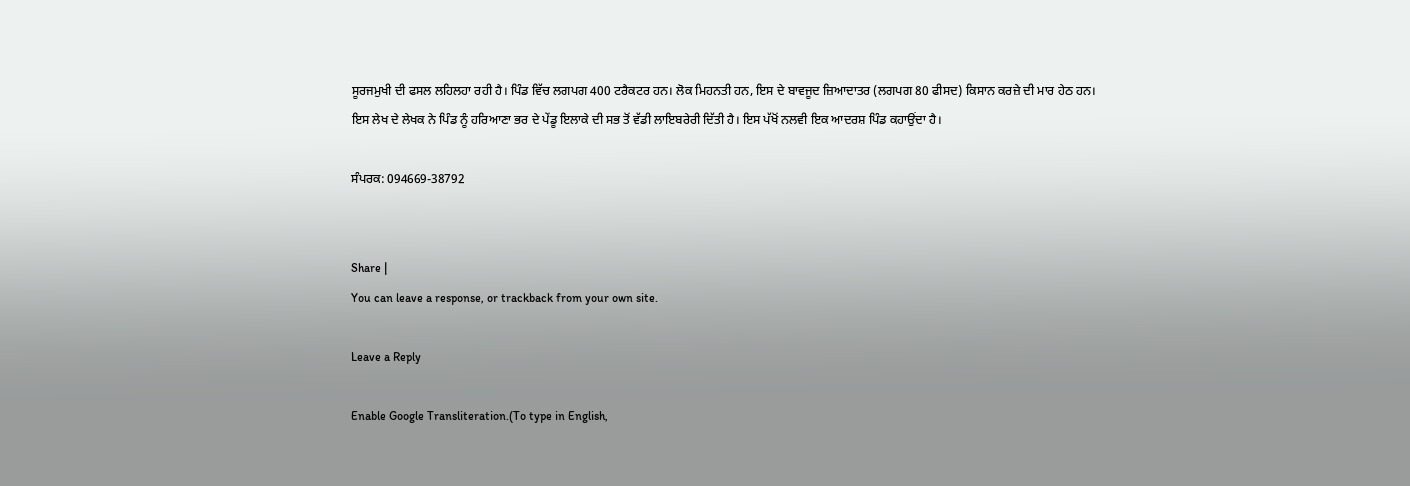ਸੂਰਜਮੁਖੀ ਦੀ ਫਸਲ ਲਹਿਲਹਾ ਰਹੀ ਹੈ। ਪਿੰਡ ਵਿੱਚ ਲਗਪਗ 400 ਟਰੈਕਟਰ ਹਨ। ਲੋਕ ਮਿਹਨਤੀ ਹਨ, ਇਸ ਦੇ ਬਾਵਜੂਦ ਜ਼ਿਆਦਾਤਰ (ਲਗਪਗ 80 ਫੀਸਦ) ਕਿਸਾਨ ਕਰਜ਼ੇ ਦੀ ਮਾਰ ਹੇਠ ਹਨ।
ਇਸ ਲੇਖ ਦੇ ਲੇਖਕ ਨੇ ਪਿੰਡ ਨੂੰ ਹਰਿਆਣਾ ਭਰ ਦੇ ਪੇਂਡੂ ਇਲਾਕੇ ਦੀ ਸਭ ਤੋਂ ਵੱਡੀ ਲਾਇਬਰੇਰੀ ਦਿੱਤੀ ਹੈ। ਇਸ ਪੱਖੋਂ ਨਲਵੀ ਇਕ ਆਦਰਸ਼ ਪਿੰਡ ਕਹਾਉਂਦਾ ਹੈ।

ਸੰਪਰਕ: 094669-38792


Share |
You can leave a response, or trackback from your own site.

Leave a Reply

Enable Google Transliteration.(To type in English,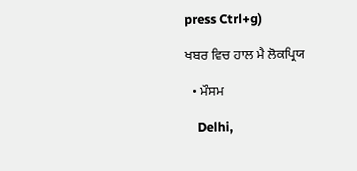press Ctrl+g)

ਖਬਰ ਵਿਚ ਹਾਲ ਮੈ ਲੋਕਪ੍ਰਿਯ

  • ਮੌਸਮ

    Delhi,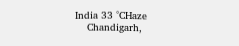India 33 °CHaze
    Chandigarh,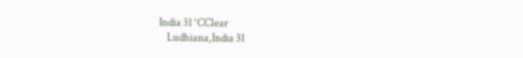India 31 °CClear
    Ludhiana,India 31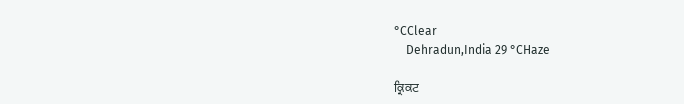°CClear
    Dehradun,India 29 °CHaze

ਕ੍ਰਿਕਟ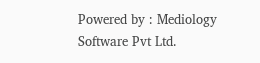Powered by : Mediology Software Pvt Ltd.